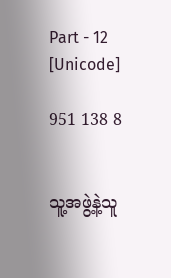Part - 12 [Unicode]

951 138 8


သူ့အဖွဲ့နဲ့သူ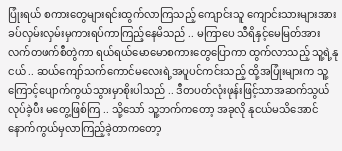ပြုံးရယ် စကားတွေများရင်းထွက်လာကြသည့် ကျောင်းသူ ကျောင်းသားများအား ခပ်လှမ်းလှမ်းမှကားရပ်ကာကြည့်နေမိသည် .. မကြာပေ သီရိနှင့်မေမြတ်အားလက်တဖက်စီတွဲကာ ရယ်ရယ်မောမောစကားတွေပြောကာ ထွက်လာသည့် သူ့ရဲ့နုငယ် .. ဆယ်ကျော်သက်ကောင်မလေးရဲ့အပူပင်ကင်းသည့် ထို့အပြုံးများက သူ့ကြောင့်ပျောက်ကွယ်သွားမှာစိုးပါသည် .. ဒီတပတ်လုံးဖုန်းဖြင့်သာအဆက်သွယ်လုပ်ခဲ့ပီး မတွေ့ဖြစ်ကြ .. သို့သော် သူ့ဘက်ကတော့ အခုလို နုငယ်မသိအောင်နောက်ကွယ်မှလာကြည့်ခဲ့တာကတော့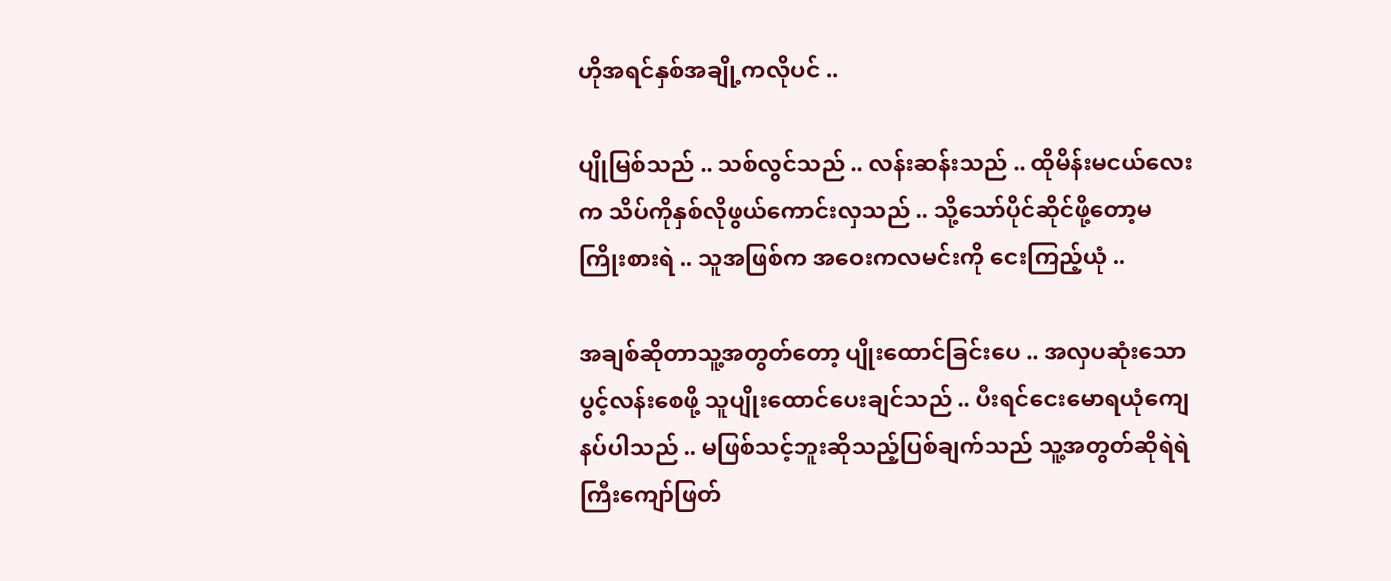ဟိုအရင်နှစ်အချို့ကလိုပင် ..

ပျိုမြစ်သည် .. သစ်လွင်သည် .. လန်းဆန်းသည် .. ထိုမိန်းမငယ်လေးက သိပ်ကိုနှစ်လိုဖွယ်ကောင်းလှသည် .. သို့သော်ပိုင်ဆိုင်ဖို့တော့မကြိုးစားရဲ .. သူအဖြစ်က အဝေးကလမင်းကို ငေးကြည့်ယုံ ..

အချစ်ဆိုတာသူ့အတွတ်တော့ ပျိုးထောင်ခြင်းပေ .. အလှပဆုံးသောပွင့်လန်းစေဖို့ သူပျိုးထောင်ပေးချင်သည် .. ပီးရင်ငေးမောရယုံကျေနပ်ပါသည် .. မဖြစ်သင့်ဘူးဆိုသည့်ပြစ်ချက်သည် သူ့အတွတ်ဆိုရဲရဲကြီးကျော်ဖြတ်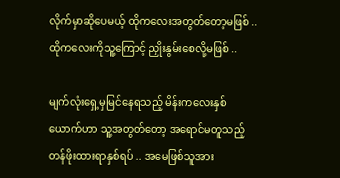လိုက်မှာဆိုပေမယ့် ထိုကလေးအတွတ်တော့မဖြစ် .. ထိုကလေးကိုသူ့ကြောင့် ညှိုးနွမ်းစေလို့မဖြစ် ..

မျက်လုံးရှေ့မှမြင်နေရသည့် မိန်းကလေးနှစ်ယောက်ဟာ သူ့အတွတ်တော့ အရောင်မတူသည့် တန်ဖိုးထားရာနှစ်ရပ် .. အမေဖြစ်သူအား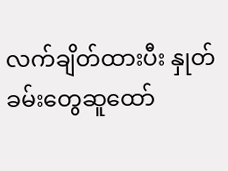လက်ချိတ်ထားပီး နှုတ်ခမ်းတွေဆူထော်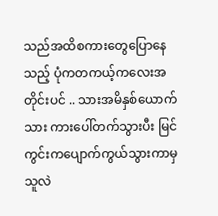သည်အထိစကားတွေပြောနေသည့် ပုံကတကယ့်ကလေးအတိုင်းပင် .. သားအမိနှစ်ယောက်သား ကားပေါ်တက်သွားပီး မြင်ကွင်းကပျောက်ကွယ်သွားကာမှ သူလဲ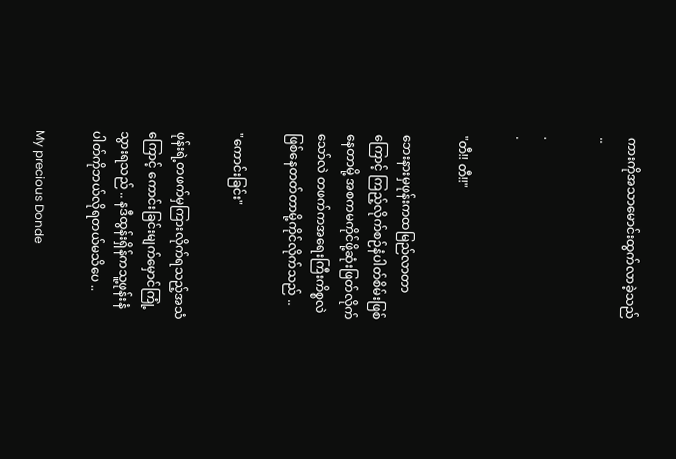ကားကိုအသာမောင်းထွက်လာခဲ့သည် ..

.
.

"တီ!! တီ!!"

ဘေးနားမှဖုန်းကထမြည်လာတာကြောင့် ကြည့်လိုက်စဉ်နံပါတ်စိမ်းဖြစ်နေတာမို့ အစကမကိုင်ဖို့ဆုံးဖြတ်လိုက်သော်လဲ တဖက်ကအရေးကြီးကိစ္စလဲဖြစ်နေတတ်တာမို့ကိုင်လိုက်သည် ..

"ကောင်းခြင်း"

ဖုန်းရဲ့တဖက်မှကြားလိုက်ရသည့်အသံကြောင့် ကောင်းခြင်းမျက်မှောင်ကြုံ့သွားရသည် .. နဒီထွန်းရှိန်ကသူ့ဖုန်းနံပါတ်ကိုဘယ်လိုရတယ်မသိပေ ..

My precious Donde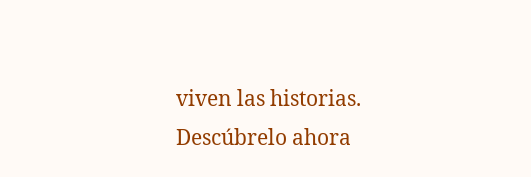viven las historias. Descúbrelo ahora